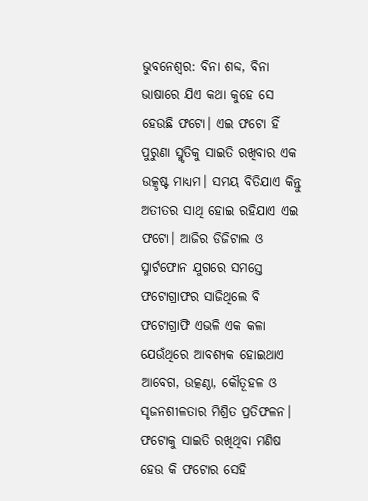ଭୁବନେଶ୍ୱର: ବିନା ଶବ୍ଦ, ବିନା ଭାଷାରେ ଯିଏ କଥା କୁହେ ସେ ହେଉଛି ଫଟୋ। ଏଇ ଫଟୋ ହିଁ ପୁରୁଣା ସ୍ମୃତିକୁ ସାଇତି ରଖିବାର ଏକ ଉତ୍କୃଷ୍ଟ ମାଧ୍ୟମ। ସମୟ ବିତିଯାଏ କିନ୍ତୁ ଅତୀତର ସାଥି ହୋଇ ରହିଯାଏ ଏଇ ଫଟୋ। ଆଜିର ଡିଜିଟାଲ ଓ ସ୍ମାର୍ଟଫୋନ ଯୁଗରେ ସମସ୍ତେ ଫଟୋଗ୍ରାଫର ସାଜିଥିଲେ ବି ଫଟୋଗ୍ରାଫି ଏଭଳି ଏକ କଳା ଯେଉଁଥିରେ ଆବଶ୍ୟକ ହୋଇଥାଏ ଆବେଗ, ଉତ୍କଣ୍ଠା, କୌତୂହଳ ଓ ସୃଜନଶୀଳତାର ମିଶ୍ରିତ ପ୍ରତିଫଳନ। ଫଟୋକୁ ସାଇତି ରଖିଥିବା ମଣିଷ ହେଉ କି ଫଟୋର ସେହି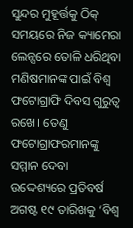ସୁନ୍ଦର ମୁହୂର୍ତ୍ତକୁ ଠିକ୍ ସମୟରେ ନିଜ କ୍ୟାମେରା ଲେନ୍ସରେ ତୋଳି ଧରିଥିବା ମଣିଷମାନଙ୍କ ପାଇଁ ବିଶ୍ୱ ଫଟୋଗ୍ରାଫି ଦିବସ ଗୁରୁତ୍ୱ ରଖେ। ତେଣୁ ଫଟୋଗ୍ରାଫରମାନଙ୍କୁ ସମ୍ମାନ ଦେବା ଉଦ୍ଦେଶ୍ୟରେ ପ୍ରତିବର୍ଷ ଅଗଷ୍ଟ ୧୯ ତାରିଖକୁ ‘ବିଶ୍ୱ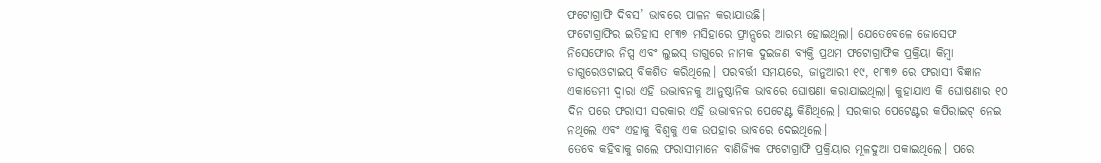ଫଟୋଗ୍ରାଫି ଦିବସ’ ଭାବରେ ପାଳନ କରାଯାଉଛି।
ଫଟୋଗ୍ରାଫିର ଇତିହାସ ୧୮୩୭ ମସିହାରେ ଫ୍ରାନ୍ସରେ ଆରମ୍ଭ ହୋଇଥିଲା। ଯେତେବେଳେ ଜୋସେଫ ନିସେଫୋର ନିପ୍ସ ଏବଂ ଲୁଇସ୍ ଡାଗୁରେ ନାମକ ଦୁଇଜଣ ବ୍ୟକ୍ତି ପ୍ରଥମ ଫଟୋଗ୍ରାଫିକ ପ୍ରକ୍ରିୟା କିମ୍ବା ଡାଗୁରେଓଟାଇପ୍ ବିକଶିତ କରିଥିଲେ। ପରବର୍ତ୍ତୀ ସମୟରେ, ଜାନୁଆରୀ ୧୯, ୧୮୩୭ ରେ ଫରାସୀ ବିଜ୍ଞାନ ଏକାଡେମୀ ଦ୍ୱାରା ଏହି ଉଦ୍ଭାବନକୁ ଆନୁଷ୍ଠାନିକ ଭାବରେ ଘୋଷଣା କରାଯାଇଥିଲା। କୁହାଯାଏ କି ଘୋଷଣାର ୧୦ ଦିନ ପରେ ଫରାସୀ ସରକାର ଏହି ଉଦ୍ଭାବନର ପେଟେଣ୍ଟ କିଣିଥିଲେ। ସରକାର ପେଟେଣ୍ଟର କପିରାଇଟ୍ ନେଇ ନଥିଲେ ଏବଂ ଏହାକୁ ବିଶ୍ୱକୁ ଏକ ଉପହାର ଭାବରେ ଦେଇଥିଲେ।
ତେବେ କହିବାକୁ ଗଲେ ଫରାସୀମାନେ ବାଣିଜ୍ୟିକ ଫଟୋଗ୍ରାଫି ପ୍ରକ୍ରିୟାର ମୂଳଦୁଆ ପକାଇଥିଲେ। ପରେ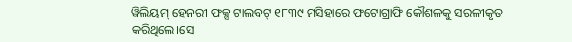ୱିଲିୟମ୍ ହେନରୀ ଫକ୍ସ ଟାଲବଟ୍ ୧୮୩୯ ମସିହାରେ ଫଟୋଗ୍ରାଫି କୌଶଳକୁ ସରଳୀକୃତ କରିଥିଲେ।ସେ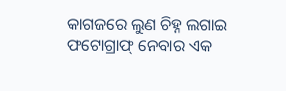କାଗଜରେ ଲୁଣ ଚିହ୍ନ ଲଗାଇ ଫଟୋଗ୍ରାଫ୍ ନେବାର ଏକ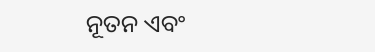ନୂତନ ଏବଂ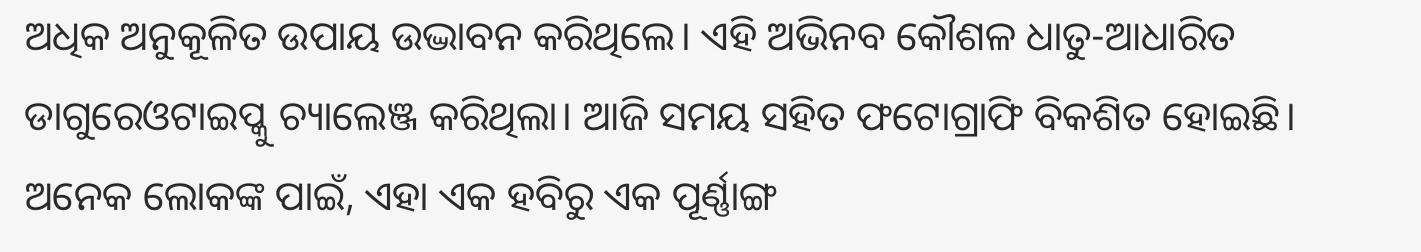ଅଧିକ ଅନୁକୂଳିତ ଉପାୟ ଉଦ୍ଭାବନ କରିଥିଲେ। ଏହି ଅଭିନବ କୌଶଳ ଧାତୁ-ଆଧାରିତ ଡାଗୁରେଓଟାଇପ୍କୁ ଚ୍ୟାଲେଞ୍ଜ କରିଥିଲା। ଆଜି ସମୟ ସହିତ ଫଟୋଗ୍ରାଫି ବିକଶିତ ହୋଇଛି। ଅନେକ ଲୋକଙ୍କ ପାଇଁ, ଏହା ଏକ ହବିରୁ ଏକ ପୂର୍ଣ୍ଣାଙ୍ଗ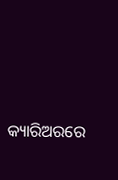କ୍ୟାରିଅରରେ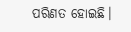ପରିଣତ ହୋଇଛି।